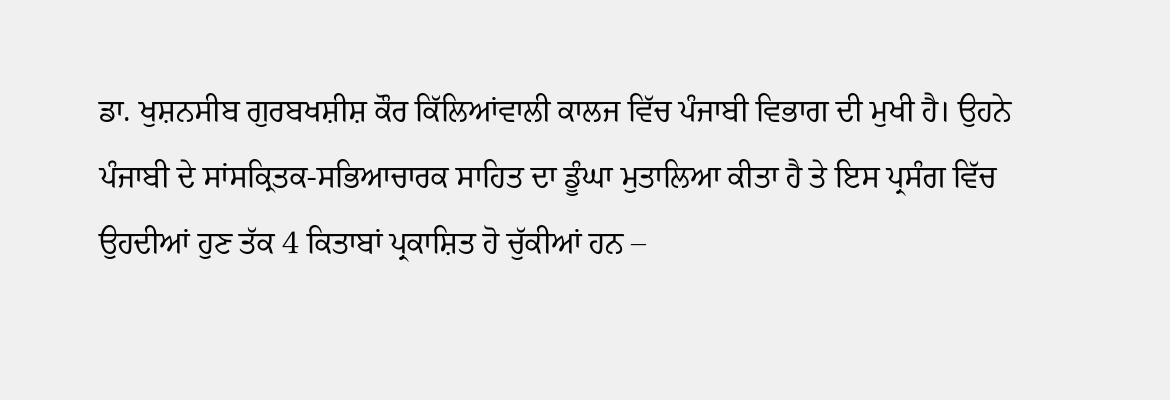ਡਾ. ਖੁਸ਼ਨਸੀਬ ਗੁਰਬਖਸ਼ੀਸ਼ ਕੌਰ ਕਿੱਲਿਆਂਵਾਲੀ ਕਾਲਜ ਵਿੱਚ ਪੰਜਾਬੀ ਵਿਭਾਗ ਦੀ ਮੁਖੀ ਹੈ। ਉਹਨੇ ਪੰਜਾਬੀ ਦੇ ਸਾਂਸਕ੍ਰਿਤਕ-ਸਭਿਆਚਾਰਕ ਸਾਹਿਤ ਦਾ ਡੂੰਘਾ ਮੁਤਾਲਿਆ ਕੀਤਾ ਹੈ ਤੇ ਇਸ ਪ੍ਰਸੰਗ ਵਿੱਚ ਉਹਦੀਆਂ ਹੁਣ ਤੱਕ 4 ਕਿਤਾਬਾਂ ਪ੍ਰਕਾਸ਼ਿਤ ਹੋ ਚੁੱਕੀਆਂ ਹਨ –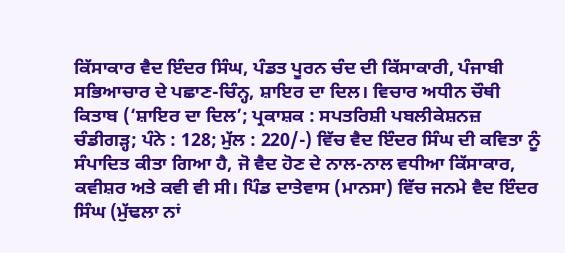ਕਿੱਸਾਕਾਰ ਵੈਦ ਇੰਦਰ ਸਿੰਘ, ਪੰਡਤ ਪੂਰਨ ਚੰਦ ਦੀ ਕਿੱਸਾਕਾਰੀ, ਪੰਜਾਬੀ ਸਭਿਆਚਾਰ ਦੇ ਪਛਾਣ-ਚਿੰਨ੍ਹ, ਸ਼ਾਇਰ ਦਾ ਦਿਲ। ਵਿਚਾਰ ਅਧੀਨ ਚੌਥੀ ਕਿਤਾਬ (‘ਸ਼ਾਇਰ ਦਾ ਦਿਲ’; ਪ੍ਰਕਾਸ਼ਕ : ਸਪਤਰਿਸ਼ੀ ਪਬਲੀਕੇਸ਼ਨਜ਼ ਚੰਡੀਗੜ੍ਹ; ਪੰਨੇ : 128; ਮੁੱਲ : 220/-) ਵਿੱਚ ਵੈਦ ਇੰਦਰ ਸਿੰਘ ਦੀ ਕਵਿਤਾ ਨੂੰ ਸੰਪਾਦਿਤ ਕੀਤਾ ਗਿਆ ਹੈ, ਜੋ ਵੈਦ ਹੋਣ ਦੇ ਨਾਲ-ਨਾਲ ਵਧੀਆ ਕਿੱਸਾਕਾਰ, ਕਵੀਸ਼ਰ ਅਤੇ ਕਵੀ ਵੀ ਸੀ। ਪਿੰਡ ਦਾਤੇਵਾਸ (ਮਾਨਸਾ) ਵਿੱਚ ਜਨਮੇ ਵੈਦ ਇੰਦਰ ਸਿੰਘ (ਮੁੱਢਲਾ ਨਾਂ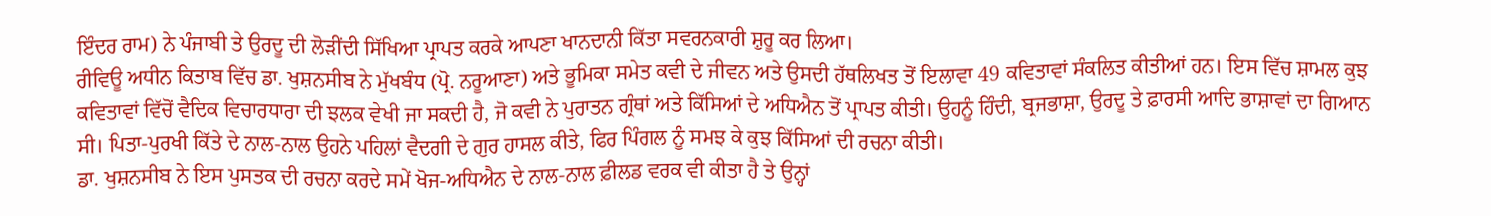ਇੰਦਰ ਰਾਮ) ਨੇ ਪੰਜਾਬੀ ਤੇ ਉਰਦੂ ਦੀ ਲੋੜੀਂਦੀ ਸਿੱਖਿਆ ਪ੍ਰਾਪਤ ਕਰਕੇ ਆਪਣਾ ਖਾਨਦਾਨੀ ਕਿੱਤਾ ਸਵਰਨਕਾਰੀ ਸ਼ੁਰੂ ਕਰ ਲਿਆ।
ਰੀਵਿਊ ਅਧੀਨ ਕਿਤਾਬ ਵਿੱਚ ਡਾ. ਖੁਸ਼ਨਸੀਬ ਨੇ ਮੁੱਖਬੰਧ (ਪ੍ਰੋ. ਨਰੂਆਣਾ) ਅਤੇ ਭੂਮਿਕਾ ਸਮੇਤ ਕਵੀ ਦੇ ਜੀਵਨ ਅਤੇ ਉਸਦੀ ਹੱਥਲਿਖਤ ਤੋਂ ਇਲਾਵਾ 49 ਕਵਿਤਾਵਾਂ ਸੰਕਲਿਤ ਕੀਤੀਆਂ ਹਨ। ਇਸ ਵਿੱਚ ਸ਼ਾਮਲ ਕੁਝ ਕਵਿਤਾਵਾਂ ਵਿੱਚੋਂ ਵੈਦਿਕ ਵਿਚਾਰਧਾਰਾ ਦੀ ਝਲਕ ਵੇਖੀ ਜਾ ਸਕਦੀ ਹੈ, ਜੋ ਕਵੀ ਨੇ ਪੁਰਾਤਨ ਗ੍ਰੰਥਾਂ ਅਤੇ ਕਿੱਸਿਆਂ ਦੇ ਅਧਿਐਨ ਤੋਂ ਪ੍ਰਾਪਤ ਕੀਤੀ। ਉਹਨੂੰ ਹਿੰਦੀ, ਬ੍ਰਜਭਾਸ਼ਾ, ਉਰਦੂ ਤੇ ਫ਼ਾਰਸੀ ਆਦਿ ਭਾਸ਼ਾਵਾਂ ਦਾ ਗਿਆਨ ਸੀ। ਪਿਤਾ-ਪੁਰਖੀ ਕਿੱਤੇ ਦੇ ਨਾਲ-ਨਾਲ ਉਹਨੇ ਪਹਿਲਾਂ ਵੈਦਗੀ ਦੇ ਗੁਰ ਹਾਸਲ ਕੀਤੇ, ਫਿਰ ਪਿੰਗਲ ਨੂੰ ਸਮਝ ਕੇ ਕੁਝ ਕਿੱਸਿਆਂ ਦੀ ਰਚਨਾ ਕੀਤੀ।
ਡਾ. ਖੁਸ਼ਨਸੀਬ ਨੇ ਇਸ ਪੁਸਤਕ ਦੀ ਰਚਨਾ ਕਰਦੇ ਸਮੇਂ ਖੋਜ-ਅਧਿਐਨ ਦੇ ਨਾਲ-ਨਾਲ ਫ਼ੀਲਡ ਵਰਕ ਵੀ ਕੀਤਾ ਹੈ ਤੇ ਉਨ੍ਹਾਂ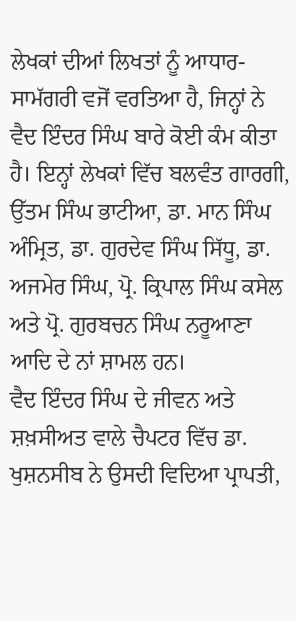ਲੇਖਕਾਂ ਦੀਆਂ ਲਿਖਤਾਂ ਨੂੰ ਆਧਾਰ-ਸਾਮੱਗਰੀ ਵਜੋਂ ਵਰਤਿਆ ਹੈ, ਜਿਨ੍ਹਾਂ ਨੇ ਵੈਦ ਇੰਦਰ ਸਿੰਘ ਬਾਰੇ ਕੋਈ ਕੰਮ ਕੀਤਾ ਹੈ। ਇਨ੍ਹਾਂ ਲੇਖਕਾਂ ਵਿੱਚ ਬਲਵੰਤ ਗਾਰਗੀ, ਉੱਤਮ ਸਿੰਘ ਭਾਟੀਆ, ਡਾ. ਮਾਨ ਸਿੰਘ ਅੰਮ੍ਰਿਤ, ਡਾ. ਗੁਰਦੇਵ ਸਿੰਘ ਸਿੱਧੂ, ਡਾ. ਅਜਮੇਰ ਸਿੰਘ, ਪ੍ਰੋ. ਕ੍ਰਿਪਾਲ ਸਿੰਘ ਕਸੇਲ ਅਤੇ ਪ੍ਰੋ. ਗੁਰਬਚਨ ਸਿੰਘ ਨਰੂਆਣਾ ਆਦਿ ਦੇ ਨਾਂ ਸ਼ਾਮਲ ਹਨ।
ਵੈਦ ਇੰਦਰ ਸਿੰਘ ਦੇ ਜੀਵਨ ਅਤੇ ਸ਼ਖ਼ਸੀਅਤ ਵਾਲੇ ਚੈਪਟਰ ਵਿੱਚ ਡਾ. ਖੁਸ਼ਨਸੀਬ ਨੇ ਉਸਦੀ ਵਿਦਿਆ ਪ੍ਰਾਪਤੀ,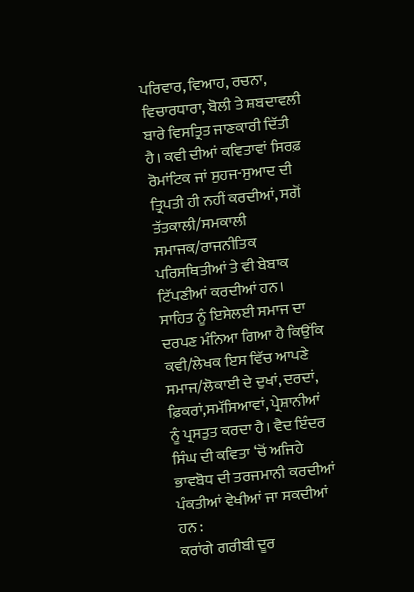ਪਰਿਵਾਰ, ਵਿਆਹ, ਰਚਨਾ, ਵਿਚਾਰਧਾਰਾ, ਬੋਲੀ ਤੇ ਸ਼ਬਦਾਵਲੀ ਬਾਰੇ ਵਿਸਤ੍ਰਿਤ ਜਾਣਕਾਰੀ ਦਿੱਤੀ ਹੈ। ਕਵੀ ਦੀਆਂ ਕਵਿਤਾਵਾਂ ਸਿਰਫ਼ ਰੋਮਾਂਟਿਕ ਜਾਂ ਸੁਹਜ-ਸੁਆਦ ਦੀ ਤ੍ਰਿਪਤੀ ਹੀ ਨਹੀਂ ਕਰਦੀਆਂ, ਸਗੋਂ ਤੱਤਕਾਲੀ/ਸਮਕਾਲੀ ਸਮਾਜਕ/ਰਾਜਨੀਤਿਕ ਪਰਿਸਥਿਤੀਆਂ ਤੇ ਵੀ ਬੇਬਾਕ ਟਿੱਪਣੀਆਂ ਕਰਦੀਆਂ ਹਨ। ਸਾਹਿਤ ਨੂੰ ਇਸੇਲਈ ਸਮਾਜ ਦਾ ਦਰਪਣ ਮੰਨਿਆ ਗਿਆ ਹੈ ਕਿਉਂਕਿ ਕਵੀ/ਲੇਖਕ ਇਸ ਵਿੱਚ ਆਪਣੇ ਸਮਾਜ/ਲੋਕਾਈ ਦੇ ਦੁਖਾਂ, ਦਰਦਾਂ, ਫ਼ਿਕਰਾਂ,ਸਮੱਸਿਆਵਾਂ, ਪ੍ਰੇਸ਼ਾਨੀਆਂ ਨੂੰ ਪ੍ਰਸਤੁਤ ਕਰਦਾ ਹੈ। ਵੈਦ ਇੰਦਰ ਸਿੰਘ ਦੀ ਕਵਿਤਾ ‘ਚੋਂ ਅਜਿਹੇ ਭਾਵਬੋਧ ਦੀ ਤਰਜਮਾਨੀ ਕਰਦੀਆਂ ਪੰਕਤੀਆਂ ਵੇਖੀਆਂ ਜਾ ਸਕਦੀਆਂ ਹਨ :
ਕਰਾਂਗੇ ਗਰੀਬੀ ਦੂਰ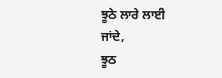ਝੂਠੇ ਲਾਰੇ ਲਾਈ ਜਾਂਦੇ,
ਝੂਠ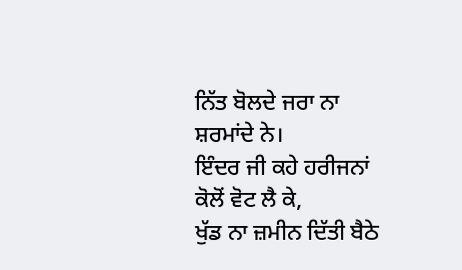ਨਿੱਤ ਬੋਲਦੇ ਜਰਾ ਨਾ ਸ਼ਰਮਾਂਦੇ ਨੇ।
ਇੰਦਰ ਜੀ ਕਹੇ ਹਰੀਜਨਾਂ ਕੋਲੋਂ ਵੋਟ ਲੈ ਕੇ,
ਖੁੱਡ ਨਾ ਜ਼ਮੀਨ ਦਿੱਤੀ ਬੈਠੇ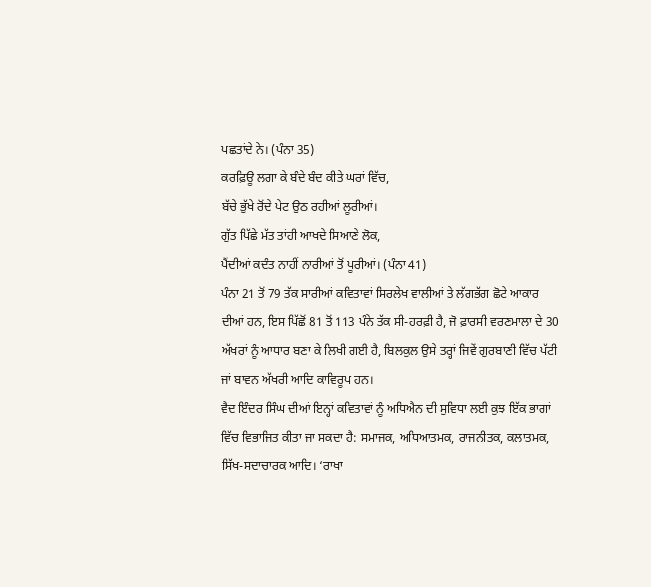ਪਛਤਾਂਦੇ ਨੇ। (ਪੰਨਾ 35)
ਕਰਫ਼ਿਊ ਲਗਾ ਕੇ ਬੰਦੇ ਬੰਦ ਕੀਤੇ ਘਰਾਂ ਵਿੱਚ,
ਬੱਚੇ ਭੁੱਖੇ ਰੋਂਦੇ ਪੇਟ ਉਠ ਰਹੀਆਂ ਲੂਰੀਆਂ।
ਗੁੱਤ ਪਿੱਛੇ ਮੱਤ ਤਾਂਹੀ ਆਖਦੇ ਸਿਆਣੇ ਲੋਕ,
ਪੈਂਦੀਆਂ ਕਦੰਤ ਨਾਹੀਂ ਨਾਰੀਆਂ ਤੋਂ ਪੂਰੀਆਂ। (ਪੰਨਾ 41)
ਪੰਨਾ 21 ਤੋਂ 79 ਤੱਕ ਸਾਰੀਆਂ ਕਵਿਤਾਵਾਂ ਸਿਰਲੇਖ ਵਾਲੀਆਂ ਤੇ ਲੱਗਭੱਗ ਛੋਟੇ ਆਕਾਰ ਦੀਆਂ ਹਨ, ਇਸ ਪਿੱਛੋਂ 81 ਤੋਂ 113 ਪੰਨੇ ਤੱਕ ਸੀ-ਹਰਫ਼ੀ ਹੈ, ਜੋ ਫ਼ਾਰਸੀ ਵਰਣਮਾਲਾ ਦੇ 30 ਅੱਖਰਾਂ ਨੂੰ ਆਧਾਰ ਬਣਾ ਕੇ ਲਿਖੀ ਗਈ ਹੈ, ਬਿਲਕੁਲ ਉਸੇ ਤਰ੍ਹਾਂ ਜਿਵੇਂ ਗੁਰਬਾਣੀ ਵਿੱਚ ਪੱਟੀ ਜਾਂ ਬਾਵਨ ਅੱਖਰੀ ਆਦਿ ਕਾਵਿਰੂਪ ਹਨ।
ਵੈਦ ਇੰਦਰ ਸਿੰਘ ਦੀਆਂ ਇਨ੍ਹਾਂ ਕਵਿਤਾਵਾਂ ਨੂੰ ਅਧਿਐਨ ਦੀ ਸੁਵਿਧਾ ਲਈ ਕੁਝ ਇੱਕ ਭਾਗਾਂ ਵਿੱਚ ਵਿਭਾਜਿਤ ਕੀਤਾ ਜਾ ਸਕਦਾ ਹੈ: ਸਮਾਜਕ, ਅਧਿਆਤਮਕ, ਰਾਜਨੀਤਕ, ਕਲਾਤਮਕ, ਸਿੱਖ-ਸਦਾਚਾਰਕ ਆਦਿ। ‘ਰਾਖਾ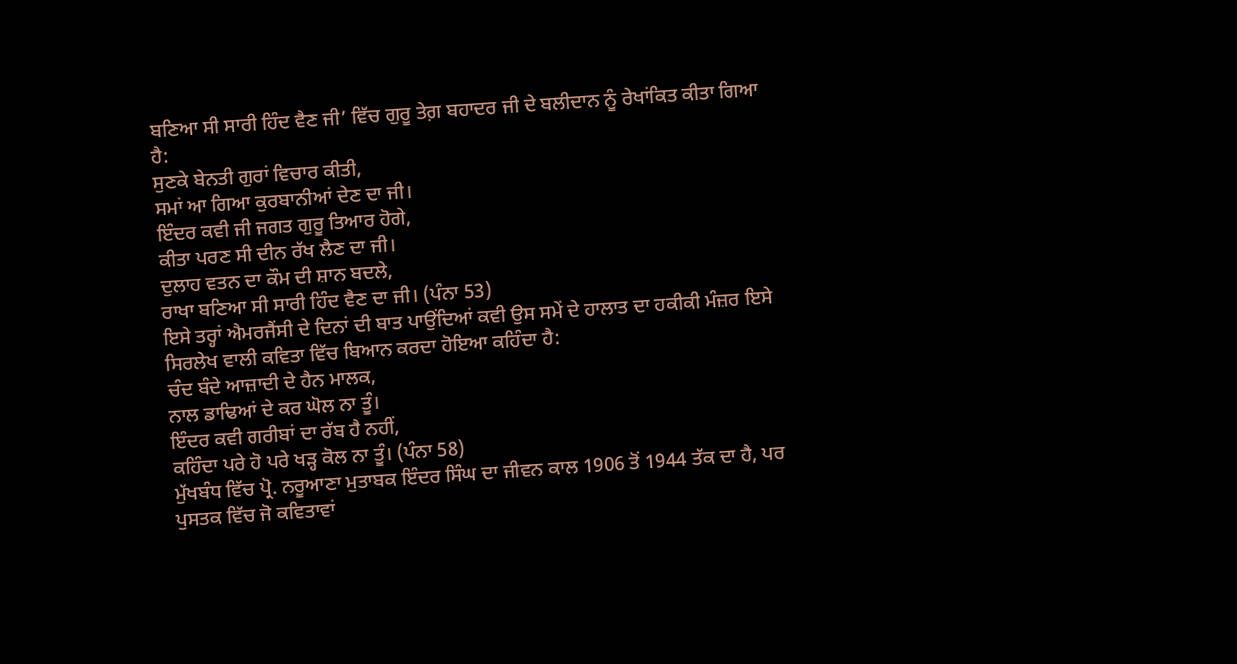ਬਣਿਆ ਸੀ ਸਾਰੀ ਹਿੰਦ ਵੈਣ ਜੀ’ ਵਿੱਚ ਗੁਰੂ ਤੇਗ਼ ਬਹਾਦਰ ਜੀ ਦੇ ਬਲੀਦਾਨ ਨੂੰ ਰੇਖਾਂਕਿਤ ਕੀਤਾ ਗਿਆ ਹੈ:
ਸੁਣਕੇ ਬੇਨਤੀ ਗੁਰਾਂ ਵਿਚਾਰ ਕੀਤੀ,
ਸਮਾਂ ਆ ਗਿਆ ਕੁਰਬਾਨੀਆਂ ਦੇਣ ਦਾ ਜੀ।
ਇੰਦਰ ਕਵੀ ਜੀ ਜਗਤ ਗੁਰੂ ਤਿਆਰ ਹੋਗੇ,
ਕੀਤਾ ਪਰਣ ਸੀ ਦੀਨ ਰੱਖ ਲੈਣ ਦਾ ਜੀ।
ਦੁਲਾਹ ਵਤਨ ਦਾ ਕੌਮ ਦੀ ਸ਼ਾਨ ਬਦਲੇ,
ਰਾਖਾ ਬਣਿਆ ਸੀ ਸਾਰੀ ਹਿੰਦ ਵੈਣ ਦਾ ਜੀ। (ਪੰਨਾ 53)
ਇਸੇ ਤਰ੍ਹਾਂ ਐਮਰਜੈਂਸੀ ਦੇ ਦਿਨਾਂ ਦੀ ਬਾਤ ਪਾਉਂਦਿਆਂ ਕਵੀ ਉਸ ਸਮੇਂ ਦੇ ਹਾਲਾਤ ਦਾ ਹਕੀਕੀ ਮੰਜ਼ਰ ਇਸੇ ਸਿਰਲੇਖ ਵਾਲੀ ਕਵਿਤਾ ਵਿੱਚ ਬਿਆਨ ਕਰਦਾ ਹੋਇਆ ਕਹਿੰਦਾ ਹੈ:
ਚੰਦ ਬੰਦੇ ਆਜ਼ਾਦੀ ਦੇ ਹੈਨ ਮਾਲਕ,
ਨਾਲ ਡਾਢਿਆਂ ਦੇ ਕਰ ਘੋਲ ਨਾ ਤੂੰ।
ਇੰਦਰ ਕਵੀ ਗਰੀਬਾਂ ਦਾ ਰੱਬ ਹੈ ਨਹੀਂ,
ਕਹਿੰਦਾ ਪਰੇ ਹੋ ਪਰੇ ਖੜ੍ਹ ਕੋਲ ਨਾ ਤੂੰ। (ਪੰਨਾ 58)
ਮੁੱਖਬੰਧ ਵਿੱਚ ਪ੍ਰੋ. ਨਰੂਆਣਾ ਮੁਤਾਬਕ ਇੰਦਰ ਸਿੰਘ ਦਾ ਜੀਵਨ ਕਾਲ 1906 ਤੋਂ 1944 ਤੱਕ ਦਾ ਹੈ, ਪਰ ਪੁਸਤਕ ਵਿੱਚ ਜੋ ਕਵਿਤਾਵਾਂ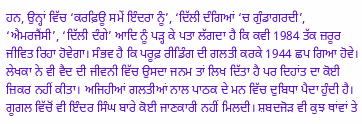ਹਨ, ਉਨ੍ਹਾਂ ਵਿੱਚ ‘ਕਰਫ਼ਿਊ ਸਮੇਂ ਇੰਦਰਾ ਨੂੰ’, ‘ਦਿੱਲੀ ਦੰਗਿਆਂ ‘ਚ ਗੁੰਡਾਗਰਦੀ’, ‘ਐਮਰਜੈਂਸੀ’, ‘ਦਿੱਲੀ ਦੰਗੇ’ ਆਦਿ ਨੂੰ ਪੜ੍ਹ ਕੇ ਪਤਾ ਲੱਗਦਾ ਹੈ ਕਿ ਕਵੀ 1984 ਤੱਕ ਜ਼ਰੂਰ ਜੀਵਿਤ ਰਿਹਾ ਹੋਵੇਗਾ। ਸੰਭਵ ਹੈ ਕਿ ਪਰੂਫ਼ ਰੀਡਿੰਗ ਦੀ ਗਲਤੀ ਕਰਕੇ 1944 ਛਪ ਗਿਆ ਹੋਵੇ। ਲੇਖਕਾ ਨੇ ਵੀ ਵੈਦ ਦੀ ਜੀਵਨੀ ਵਿੱਚ ਉਸਦਾ ਜਨਮ ਤਾਂ ਲਿਖ ਦਿੱਤਾ ਹੈ ਪਰ ਦਿਹਾਂਤ ਦਾ ਕੋਈ ਜ਼ਿਕਰ ਨਹੀਂ ਕੀਤਾ। ਅਜਿਹੀਆਂ ਗਲਤੀਆਂ ਨਾਲ ਪਾਠਕ ਦੇ ਮਨ ਵਿੱਚ ਦੁਬਿਧਾ ਪੈਦਾ ਹੁੰਦੀ ਹੈ। ਗੂਗਲ ਵਿੱਚੋਂ ਵੀ ਇੰਦਰ ਸਿੰਘ ਬਾਰੇ ਕੋਈ ਜਾਣਕਾਰੀ ਨਹੀਂ ਮਿਲਦੀ। ਸ਼ਬਦਜੋੜ ਵੀ ਕੁਝ ਥਾਂਵਾਂ ਤੇ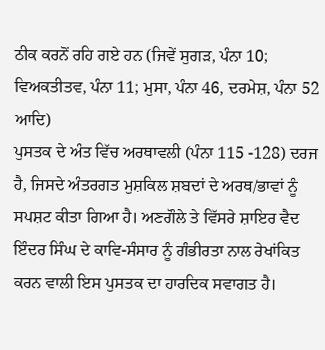ਠੀਕ ਕਰਨੋਂ ਰਹਿ ਗਏ ਹਨ (ਜਿਵੇਂ ਸੁਗੜ, ਪੰਨਾ 10; ਵਿਅਕਤੀਤਵ, ਪੰਨਾ 11; ਮੁਸਾ, ਪੰਨਾ 46, ਦਰਮੇਸ਼, ਪੰਨਾ 52 ਆਦਿ)
ਪੁਸਤਕ ਦੇ ਅੰਤ ਵਿੱਚ ਅਰਥਾਵਲੀ (ਪੰਨਾ 115 -128) ਦਰਜ ਹੈ, ਜਿਸਦੇ ਅੰਤਰਗਤ ਮੁਸ਼ਕਿਲ ਸ਼ਬਦਾਂ ਦੇ ਅਰਥ/ਭਾਵਾਂ ਨੂੰ ਸਪਸ਼ਟ ਕੀਤਾ ਗਿਆ ਹੈ। ਅਣਗੌਲੇ ਤੇ ਵਿੱਸਰੇ ਸ਼ਾਇਰ ਵੈਦ ਇੰਦਰ ਸਿੰਘ ਦੇ ਕਾਵਿ-ਸੰਸਾਰ ਨੂੰ ਗੰਭੀਰਤਾ ਨਾਲ ਰੇਖਾਂਕਿਤ ਕਰਨ ਵਾਲੀ ਇਸ ਪੁਸਤਕ ਦਾ ਹਾਰਦਿਕ ਸਵਾਗਤ ਹੈ।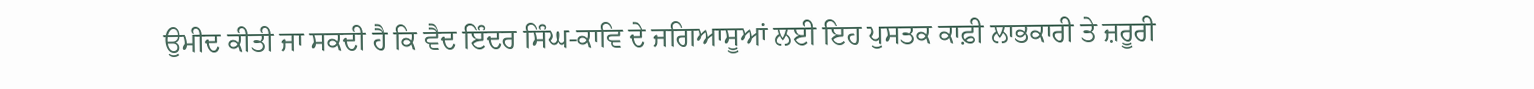ਉਮੀਦ ਕੀਤੀ ਜਾ ਸਕਦੀ ਹੈ ਕਿ ਵੈਦ ਇੰਦਰ ਸਿੰਘ-ਕਾਵਿ ਦੇ ਜਗਿਆਸੂਆਂ ਲਈ ਇਹ ਪੁਸਤਕ ਕਾਫ਼ੀ ਲਾਭਕਾਰੀ ਤੇ ਜ਼ਰੂਰੀ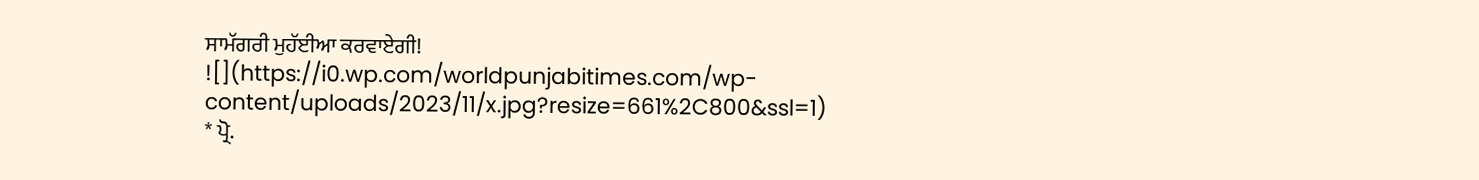ਸਾਮੱਗਰੀ ਮੁਹੱਈਆ ਕਰਵਾਏਗੀ!
![](https://i0.wp.com/worldpunjabitimes.com/wp-content/uploads/2023/11/x.jpg?resize=661%2C800&ssl=1)
* ਪ੍ਰੋ.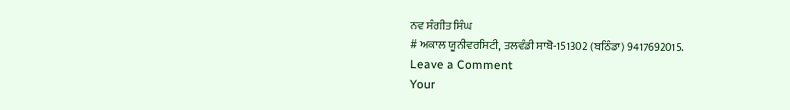ਨਵ ਸੰਗੀਤ ਸਿੰਘ
# ਅਕਾਲ ਯੂਨੀਵਰਸਿਟੀ, ਤਲਵੰਡੀ ਸਾਬੋ-151302 (ਬਠਿੰਡਾ) 9417692015.
Leave a Comment
Your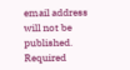email address will not be published. Required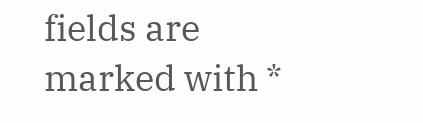fields are marked with *